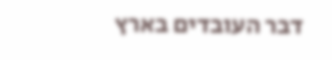דבר העובדים בארץ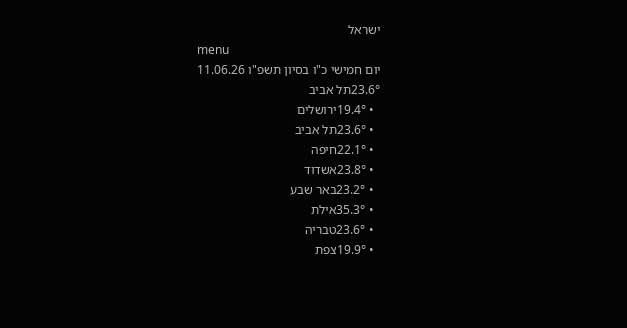ישראל
menu
יום חמישי כ"ו בסיון תשפ"ו 11.06.26
23.6°תל אביב
  • 19.4°ירושלים
  • 23.6°תל אביב
  • 22.1°חיפה
  • 23.8°אשדוד
  • 23.2°באר שבע
  • 35.3°אילת
  • 23.6°טבריה
  • 19.9°צפת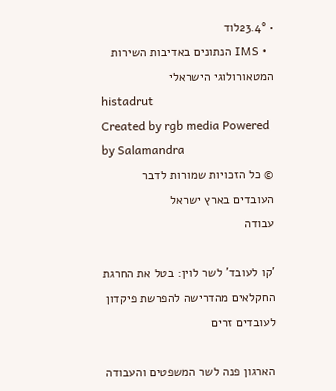• 23.4°לוד
  • IMS הנתונים באדיבות השירות המטאורולוגי הישראלי
histadrut
Created by rgb media Powered by Salamandra
© כל הזכויות שמורות לדבר העובדים בארץ ישראל
עבודה

'קו לעובד' לשר לוין: בטל את החרגת החקלאים מהדרישה להפרשת פיקדון לעובדים זרים

הארגון פנה לשר המשפטים והעבודה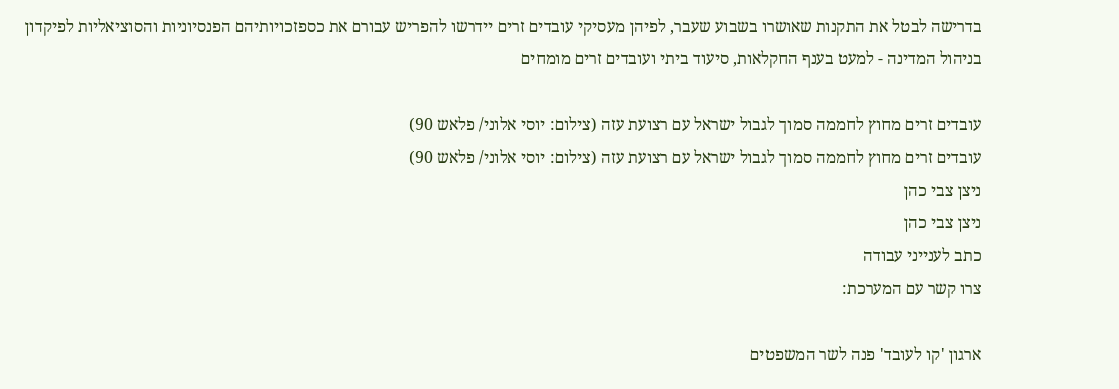בדרישה לבטל את התקנות שאושרו בשבוע שעבר, לפיהן מעסיקי עובדים זרים יידרשו להפריש עבורם את כספזכויותיהם הפנסיוניות והסוציאליות לפיקדון בניהול המדינה - למעט בענף החקלאות, סיעוד ביתי ועובדים זרים מומחים

עובדים זרים מחוץ לחממה סמוך לגבול ישראל עם רצועת עזה (צילום: יוסי אלוני/ פלאש 90)
עובדים זרים מחוץ לחממה סמוך לגבול ישראל עם רצועת עזה (צילום: יוסי אלוני/ פלאש 90)
ניצן צבי כהן
ניצן צבי כהן
כתב לענייני עבודה
צרו קשר עם המערכת:

ארגון 'קו לעובד' פנה לשר המשפטים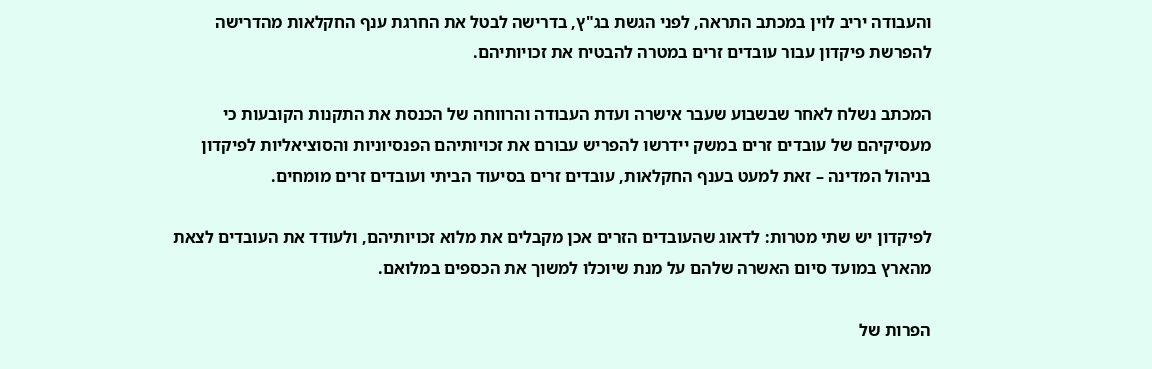והעבודה יריב לוין במכתב התראה, לפני הגשת בג"ץ, בדרישה לבטל את החרגת ענף החקלאות מהדרישה להפרשת פיקדון עבור עובדים זרים במטרה להבטיח את זכויותיהם.

המכתב נשלח לאחר שבשבוע שעבר אישרה ועדת העבודה והרווחה של הכנסת את התקנות הקובעות כי מעסיקיהם של עובדים זרים במשק יידרשו להפריש עבורם את זכויותיהם הפנסיוניות והסוציאליות לפיקדון בניהול המדינה – זאת למעט בענף החקלאות, עובדים זרים בסיעוד הביתי ועובדים זרים מומחים.

לפיקדון יש שתי מטרות: לדאוג שהעובדים הזרים אכן מקבלים את מלוא זכויותיהם, ולעודד את העובדים לצאת מהארץ במועד סיום האשרה שלהם על מנת שיוכלו למשוך את הכספים במלואם.

הפרות של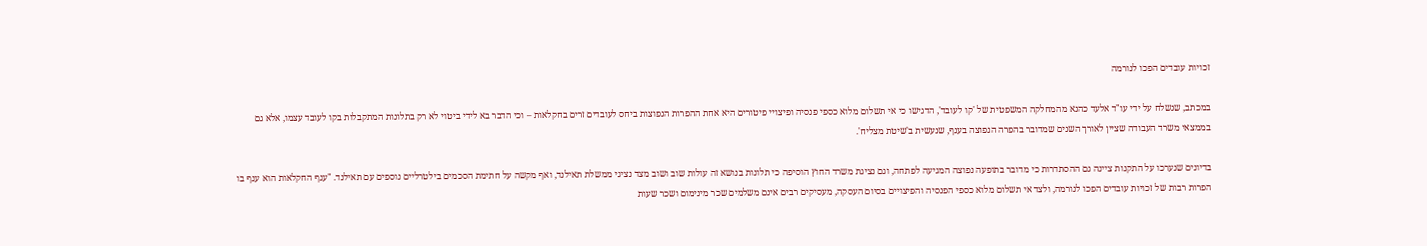זכויות עובדים הפכו לנורמה

במכתב, שנשלח על ידי עו"ד אלעד כהנא מהמחלקה המשפטית של 'קו לעובד', הדגישו כי אי תשלום מלוא כספי פנסיה ופיצויי פיטורים היא אחת ההפרות הנפוצות ביחס לעובדים זרים בחקלאות – וכי הדבר בא לידי ביטוי לא רק בתלונות המתקבלות בקו לעובד עצמו, אלא גם בממצאי משרד העבודה שציין לאורך השנים שמדובר בהפרה הנפוצה בענף, שנעשית ב'שיטת מצליח'.

בדיונים שנערכו על התקנות ציינה גם ההסתדרות כי מדובר בתופעה נפוצה המגיעה לפתחה, וגם נציגת משרד החוץ הוסיפה כי תלונות בנושא זה עולות שוב ושוב מצד נציגי ממשלת תאילנד, ואף מקשה על חתימת הסכמים בילטרליים נוספים עם תאילנד. "ענף החקלאות הוא ענף בו הפרות רבות של זכויות עובדים הפכו לנורמה, ולצד אי תשלום מלוא כספי הפנסיה והפיצויים בסיום העסקה, מעסיקים רבים אינם משלמים שכר מינימום ושכר שעות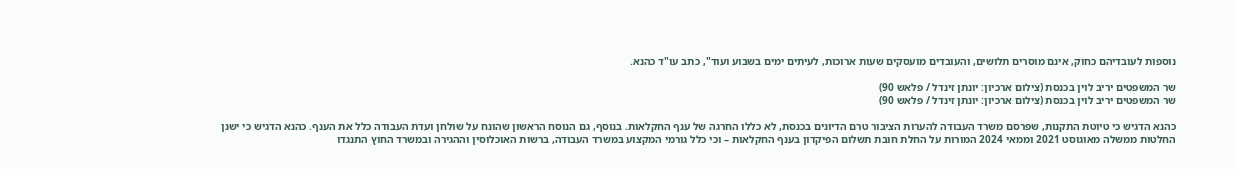נוספות לעובדיהם כחוק, אינם מוסרים תלושים, והעובדים מועסקים שעות ארוכות, לעיתים ימים בשבוע ועוד", כתב עו"ד כהנא.

שר המשפטים יריב לוין בכנסת (צילום ארכיון: יונתן זינדל / פלאש 90)
שר המשפטים יריב לוין בכנסת (צילום ארכיון: יונתן זינדל / פלאש 90)

כהנא הדגיש כי טיוטת התקנות, שפרסם משרד העבודה להערות הציבור טרם הדיונים בכנסת, לא כללו החרגה של ענף החקלאות. בנוסף, גם הנוסח הראשון שהונח על שולחן ועדת העבודה כלל את הענף. כהנא הדגיש כי ישנן החלטות ממשלה מאוגוסט 2021 וממאי 2024 המורות על החלת חובת תשלום הפיקדון בענף החקלאות – וכי כלל גורמי המקצוע במשרד העבודה, ברשות האוכלוסין וההגירה ובמשרד החוץ התנגדו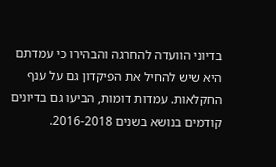בדיוני הוועדה להחרגה והבהירו כי עמדתם היא שיש להחיל את הפיקדון גם על ענף החקלאות. עמדות דומות, הביעו גם בדיונים קודמים בנושא בשנים 2016-2018.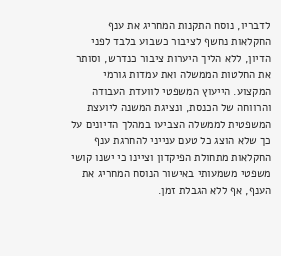לדבריו, נוסח התקנות המחריג את ענף החקלאות נחשף לציבור כשבוע בלבד לפני הדיון, ללא הליך היערות ציבור כנדרש, וסותר את החלטות הממשלה ואת עמדות גורמי המקצוע. הייעוץ המשפטי לוועדת העבודה והרווחה של הכנסת, ונציגת המשנה ליועצת המשפטית לממשלה הצביעו במהלך הדיונים על כך שלא הוצג כל טעם ענייני להחרגת ענף החקלאות מתחולת הפיקדון וציינו כי ישנו קושי משפטי משמעותי באישור הנוסח המחריג את הענף, אף ללא הגבלת זמן.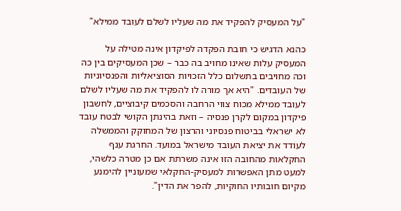"על המעסיק להפקיד את מה שעליו לשלם לעובד ממילא"

כהנא הדגיש כי חובת הפקדה לפיקדון אינה מטילה על המעסיק עלות שאינו מחויב בה כבר – שכן המעסיקים בין כה וכה מחויבים בתשלום כלל הזכויות הסוציאליות והפנסיוניות של העובדים. "היא אך מורה לו להפקיד את מה שעליו לשלם לעובד ממילא מכוח צווי הרחבה והסכמים קיבוציים, לחשבון פיקדון במקום לקרן פנסיה – וזאת בהינתן הקושי לבטח עובד לא ישראלי בביטוח פנסיוני והרצון של המחוקק והממשלה לעודד את יציאת העובד מישראל במועד. החרגת ענף החקלאות מהחובה הזו אינה משרתת אם כן מטרה כלשהי, למעט מתן האפשרות למעסיק-החקלאי שמעוניין להימנע מקיום חובותיו החוקיות, להפר את הדין".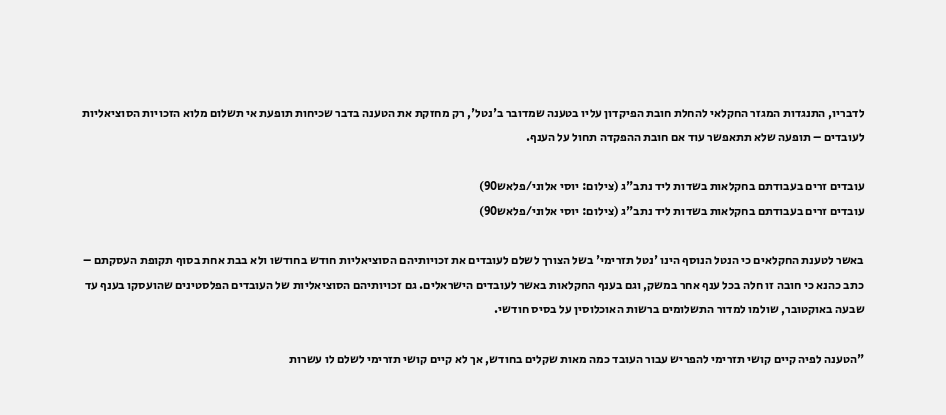לדבריו, התנגדות המגזר החקלאי להחלת חובת הפיקדון עליו בטענה שמדובר ב'נטל', רק מחזקת את הטענה בדבר שכיחות תופעת אי תשלום מלוא הזכויות הסוציאליות לעובדים – תופעה שלא תתאפשר עוד אם חובת ההפקדה תחול על הענף.

עובדים זרים בעבודתם בחקלאות בשדות ליד נתב"ג (צילום: יוסי אלוני/פלאש90)
עובדים זרים בעבודתם בחקלאות בשדות ליד נתב"ג (צילום: יוסי אלוני/פלאש90)

באשר לטענת החקלאים כי הנטל הנוסף הינו 'נטל תזרימי' בשל הצורך לשלם לעובדים את זכויותיהם הסוציאליות חודש בחודשו ולא בבת אחת בסוף תקופת העסקתם – כתב כהנא כי חובה זו חלה בכל ענף אחר במשק, וגם בענף החקלאות באשר לעובדים הישראלים. גם זכויותיהם הסוציאליות של העובדים הפלסטינים שהועסקו בענף עד שבעה באוקטובר, שולמו למדור התשלומים ברשות האוכלוסין על בסיס חודשי.

"הטענה לפיה קיים קושי תזרימי להפריש עבור העובד כמה מאות שקלים בחודש, אך לא קיים קושי תזרימי לשלם לו עשרות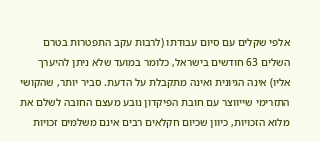אלפי שקלים עם סיום עבודתו (לרבות עקב התפטרות בטרם השלים 63 חודשים בישראל, כלומר במועד שלא ניתן להיערך אליו) אינה הגיונית ואינה מתקבלת על הדעת. סביר יותר, שהקושי התזרימי שייווצר עם חובת הפיקדון נובע מעצם החובה לשלם את מלוא הזכויות, כיוון שכיום חקלאים רבים אינם משלמים זכויות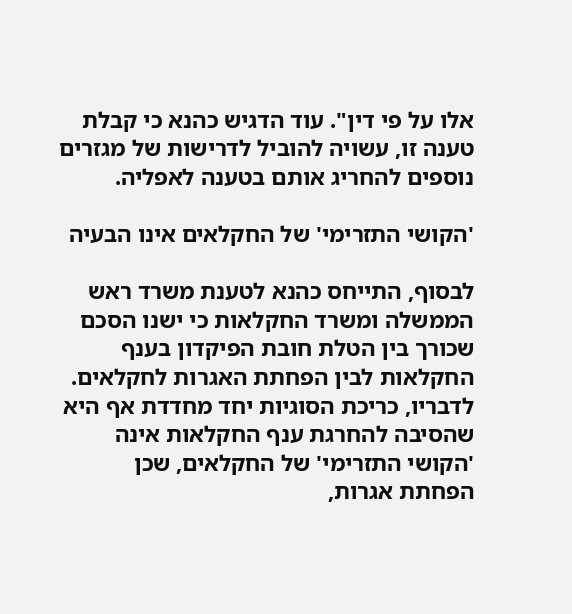אלו על פי דין". עוד הדגיש כהנא כי קבלת טענה זו, עשויה להוביל לדרישות של מגזרים נוספים להחריג אותם בטענה לאפליה.

'הקושי התזרימי' של החקלאים אינו הבעיה

לבסוף, התייחס כהנא לטענת משרד ראש הממשלה ומשרד החקלאות כי ישנו הסכם שכורך בין הטלת חובת הפיקדון בענף החקלאות לבין הפחתת האגרות לחקלאים. לדבריו, כריכת הסוגיות יחד מחדדת אף היא שהסיבה להחרגת ענף החקלאות אינה 'הקושי התזרימי' של החקלאים, שכן הפחתת אגרות,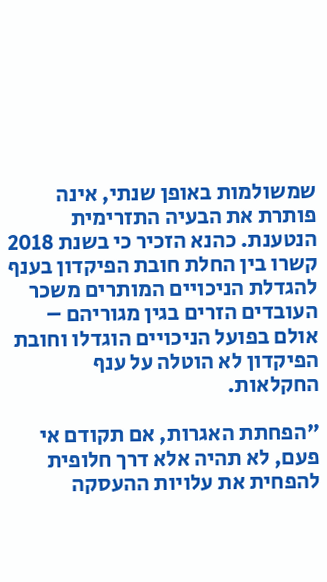שמשולמות באופן שנתי, אינה פותרת את הבעיה התזרימית הנטענת. כהנא הזכיר כי בשנת 2018 קשרו בין החלת חובת הפיקדון בענף להגדלת הניכויים המותרים משכר העובדים הזרים בגין מגוריהם – אולם בפועל הניכויים הוגדלו וחובת הפיקדון לא הוטלה על ענף החקלאות.

"הפחתת האגרות, אם תקודם אי פעם, לא תהיה אלא דרך חלופית להפחית את עלויות ההעסקה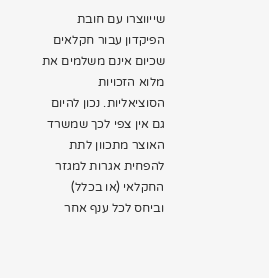שייווצרו עם חובת הפיקדון עבור חקלאים שכיום אינם משלמים את מלוא הזכויות הסוציאליות. נכון להיום גם אין צפי לכך שמשרד האוצר מתכוון לתת להפחית אגרות למגזר החקלאי (או בכלל) וביחס לכל ענף אחר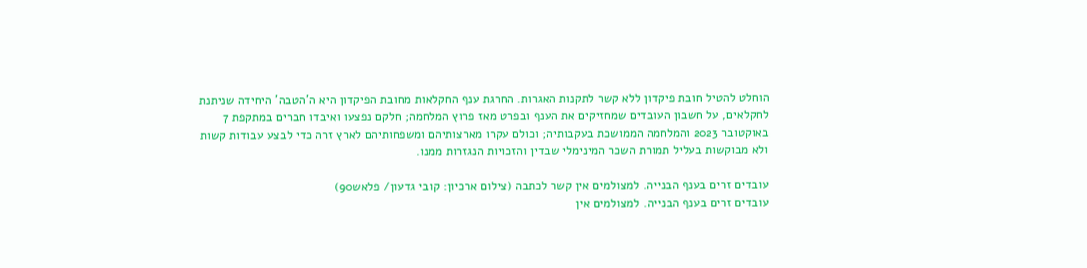הוחלט להטיל חובת פיקדון ללא קשר לתקנות האגרות. החרגת ענף החקלאות מחובת הפיקדון היא ה'הטבה' היחידה שניתנת לחקלאים, על חשבון העובדים שמחזיקים את הענף ובפרט מאז פרוץ המלחמה; חלקם נפצעו ואיבדו חברים במתקפת 7 באוקטובר 2023 והמלחמה הממושכת בעקבותיה; וכולם עקרו מארצותיהם ומשפחותיהם לארץ זרה כדי לבצע עבודות קשות ולא מבוקשות בעליל תמורת השכר המינימלי שבדין והזכויות הנגזרות ממנו.

עובדים זרים בענף הבנייה. למצולמים אין קשר לכתבה (צילום ארכיון: קובי גדעון/ פלאש90)
עובדים זרים בענף הבנייה. למצולמים אין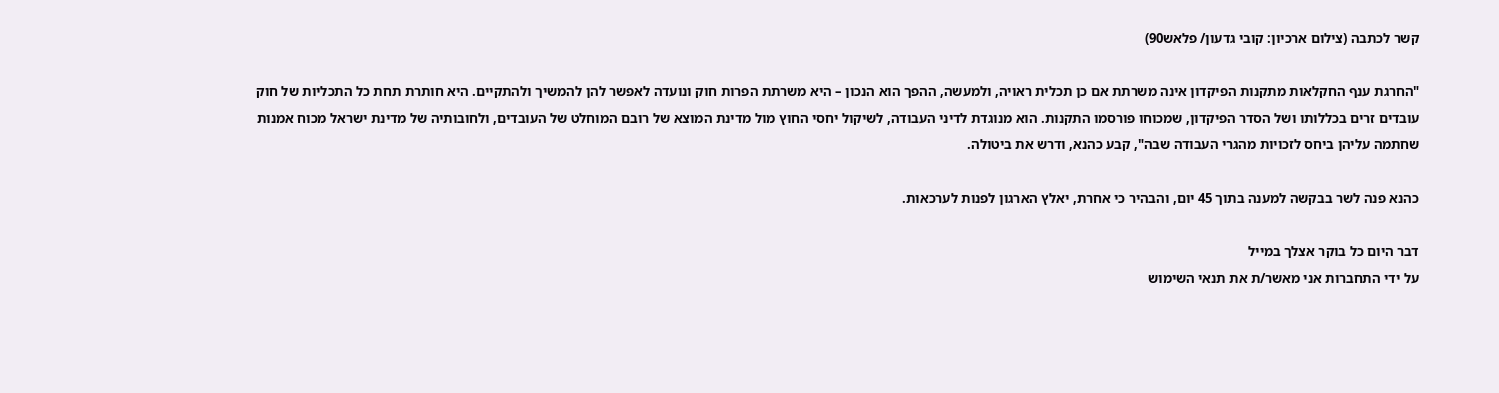קשר לכתבה (צילום ארכיון: קובי גדעון/ פלאש90)

"החרגת ענף החקלאות מתקנות הפיקדון אינה משרתת אם כן תכלית ראויה, ולמעשה, ההפך הוא הנכון – היא משרתת הפרות חוק ונועדה לאפשר להן להמשיך ולהתקיים. היא חותרת תחת כל התכליות של חוק עובדים זרים בכללותו ושל הסדר הפיקדון, שמכוחו פורסמו התקנות. הוא מנוגדת לדיני העבודה, לשיקול יחסי החוץ מול מדינת המוצא של רובם המוחלט של העובדים, ולחובותיה של מדינת ישראל מכוח אמנות שחתמה עליהן ביחס לזכויות מהגרי העבודה שבה", קבע כהנא, ודרש את ביטולה.

כהנא פנה לשר בבקשה למענה בתוך 45 יום, והבהיר כי אחרת, יאלץ הארגון לפנות לערכאות.

דבר היום כל בוקר אצלך במייל
על ידי התחברות אני מאשר/ת את תנאי השימוש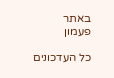באתר
פעמון

כל העדכונים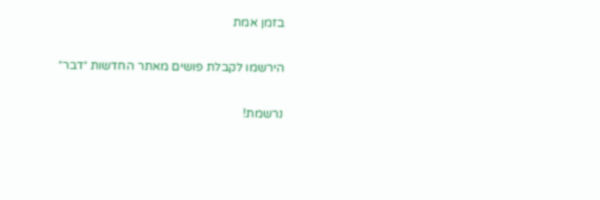בזמן אמת

הירשמו לקבלת פושים מאתר החדשות ״דבר״

נרשמת!